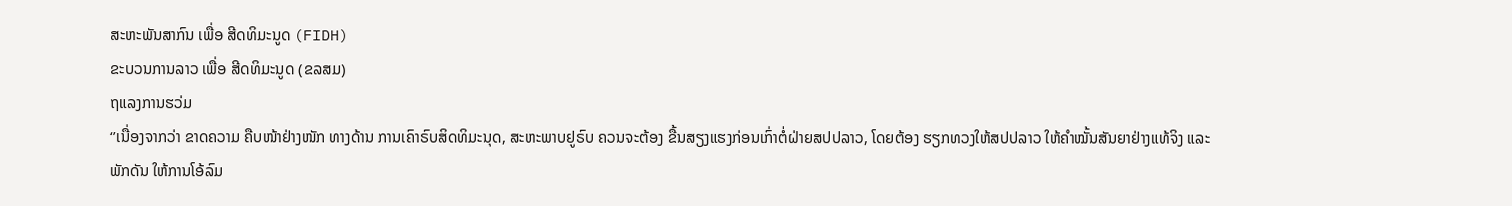ສະຫະພັນສາກົນ ເພື່ອ ສີດທິມະນູດ (FIDH)
ຂະບວນການລາວ ເພື່ອ ສີດທິມະນູດ (ຂລສມ)
ຖແລງການຮວ່ມ
‘’ເນື່ອງຈາກວ່າ ຂາດຄວາມ ຄືບໜ້າຢ່າງໜັກ ທາງດ້ານ ການເຄົາຣົບສິດທິມະນຸດ, ສະຫະພາບຢູຣົບ ຄວນຈະຕ້ອງ ຂື້ນສຽງແຮງກ່ອນເກົ່າຕໍ່ຝ່າຍສປປລາວ, ໂດຍຕ້ອງ ຮຽກທວງໃຫ້ສປປລາວ ໃຫ້ຄຳໝັ້ນສັນຍາຢ່າງແທ້ຈິງ ແລະ ພັກດັນ ໃຫ້ການໂອ້ລົມ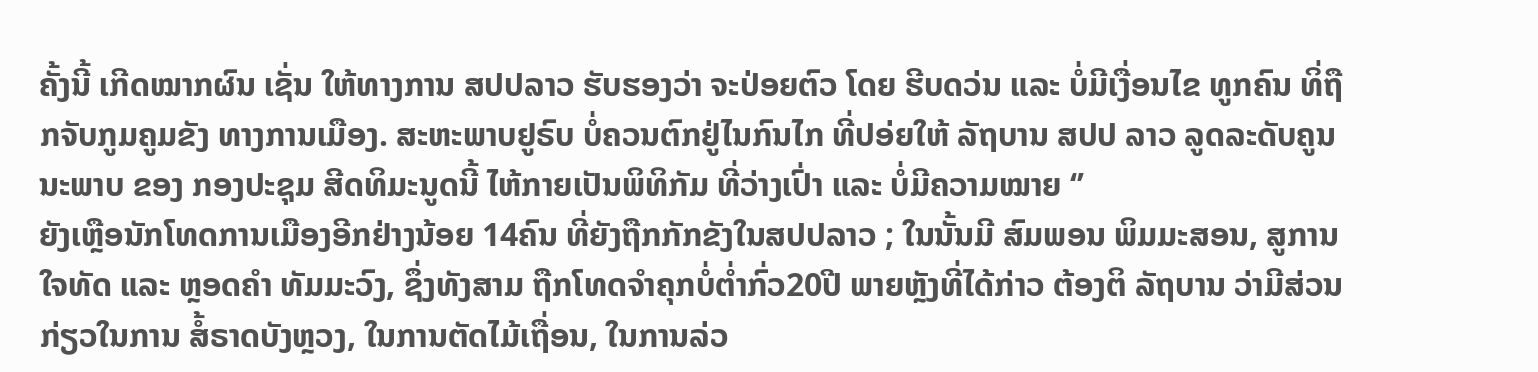ຄັ້ງນີ້ ເກີດໝາກຜົນ ເຊັ່ນ ໃຫ້ທາງການ ສປປລາວ ຮັບຮອງວ່າ ຈະປ່ອຍຕົວ ໂດຍ ຮີບດວ່ນ ແລະ ບໍ່ມີເງື່ອນໄຂ ທູກຄົນ ທິ່ຖືກຈັບກູມຄູມຂັງ ທາງການເມືອງ. ສະຫະພາບຢູຣົບ ບໍ່ຄວນຕົກຢູ່ໄນກົນໄກ ທີ່ປອ່ຍໃຫ້ ລັຖບານ ສປປ ລາວ ລູດລະດັບຄູນນະພາບ ຂອງ ກອງປະຊຸມ ສີດທິມະນູດນີ້ ໄຫ້ກາຍເປັນພິທິກັມ ທີ່ວ່າງເປົ່າ ແລະ ບໍ່ມີຄວາມໝາຍ ‘’
ຍັງເຫຼືອນັກໂທດການເມືອງອີກຢ່າງນ້ອຍ 14ຄົນ ທີ່ຍັງຖືກກັກຂັງໃນສປປລາວ ; ໃນນັ້ນມີ ສົມພອນ ພິມມະສອນ, ສູການໃຈທັດ ແລະ ຫຼອດຄຳ ທັມມະວົງ, ຊຶ່ງທັງສາມ ຖືກໂທດຈຳຄຸກບໍ່ຕໍ່າກົ່ວ20ປີ ພາຍຫຼັງທີ່ໄດ້ກ່າວ ຕ້ອງຕິ ລັຖບານ ວ່າມີສ່ວນກ່ຽວໃນການ ສໍ້ຣາດບັງຫຼວງ, ໃນການຕັດໄມ້ເຖື່ອນ, ໃນການລ່ວ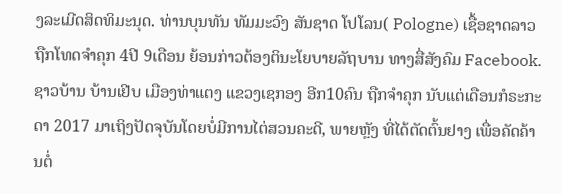ງລະເມີດສິດທິມະນຸດ. ທ່ານບຸນທັນ ທັມມະວົງ ສັນຊາດ ໂປໂລນ( Pologne) ເຊື້ອຊາດລາວ ຖືກໂທດຈຳຄຸກ 4ປີ 9ເດືອນ ຍ້ອນກ່າວຕ້ອງຕິນະໂຍບາຍລັຖບານ ທາງສື່ສັງຄົມ Facebook. ຊາວບ້ານ ບ້ານເຢີບ ເມືອງທ່າແຕງ ແຂວງເຊກອງ ອີກ10ຄົນ ຖືກຈຳຄຸກ ນັບແຕ່ເດືອນກໍຣະກະດາ 2017 ມາເຖິງປັດຈຸບັນໂດຍບໍ່ມີການໄຕ່ສວນຄະດີ, ພາຍຫຼັງ ທີ່ໄດ້ຕັດຕົ້ນຢາງ ເພື່ອຄັດຄ້ານຕໍ່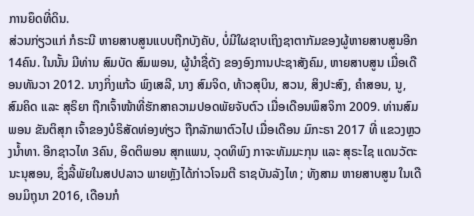ການຍຶດທີ່ດິນ.
ສ່ວນກ່ຽວແກ່ ກໍຣະນີ ຫາຍສາບສູນແບບຖືກບັງຄັບ, ບໍ່ມີໃຜຊາບເຖິງຊາຕາກັມຂອງຜູ້ຫາຍສາບສູນອີກ 14ຄົນ. ໃນນັ້ນ ມີທ່ານ ສົມບັດ ສົມພອນ, ຜູ້ນຳຊື່ດັງ ຂອງອົງການປະຊາສັງຄົມ, ຫາຍສາບສູນ ເມື່ອເດືອນທັນວາ 2012. ນາງກິ່ງແກ້ວ ພົງເສລີ, ນາງ ສົມຈິດ, ທ້າວສຸບິນ, ສວນ, ສິງປະສົງ, ຄຳສອນ, ນູ, ສົມຄິດ ແລະ ສຸຣິຍາ ຖືກເຈົ້າໜ້າທີ່ຮັກສາຄວາມປອດພັຍຈັບຕົວ ເມື່ອເດືອນພຶສຈິກາ 2009. ທ່ານສົມພອນ ຂັນຕິສຸກ ເຈົ້າຂອງບໍຣິສັດທ່ອງທ່ຽວ ຖືກລັກພາຕົວໄປ ເມື່ອເດືອນ ມົກະຣາ 2017 ທີ່ ແຂວງຫຼວງນໍ້າທາ. ອີກຊາວໄທ 3ຄົນ, ອິດຕິພອນ ສຸກແພນ, ວຸດທິພົງ ກາຈະທັມມະກຸນ ແລະ ສຸຣະໄຊ ແດນວັຕະນະນຸສອນ, ຊຶ່ງລີ້ພັຍໃນສປປລາວ ພາຍຫຼັງໄດ້ກ່າວໂຈມຕີ ຣາຊບັນລັງໄທ ; ທັງສາມ ຫາຍສາບສູນ ໃນເດືອນມິຖຸນາ 2016, ເດືອນກໍ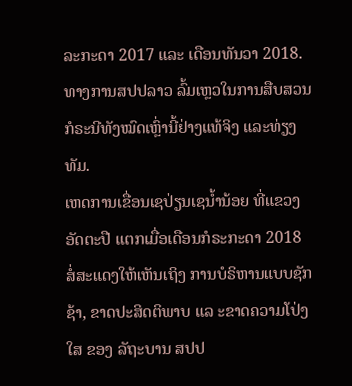ລະກະດາ 2017 ແລະ ເດືອນທັນວາ 2018. ທາງການສປປລາວ ລົ້ມເຫຼວໃນການສືບສວນກໍຣະນີທັງໝົດເຫຼົ່ານີ້ຢ່າງແທ້ຈິງ ແລະທ່ຽງທັມ.
ເຫດການເຂື່ອນເຊປ່ຽນເຊນໍ້ານ້ອຍ ທີ່ແຂວງອັດຕະປື ແຕກເມື່ອເດືອນກໍຣະກະດາ 2018 ສໍ່ສະແດງໃຫ້ເຫັນເຖິງ ການບໍຣິຫານແບບຊັກຊ້າ, ຂາດປະສິດຕິພາບ ແລ ະຂາດຄວາມໂປ່ງໃສ ຂອງ ລັຖະບານ ສປປ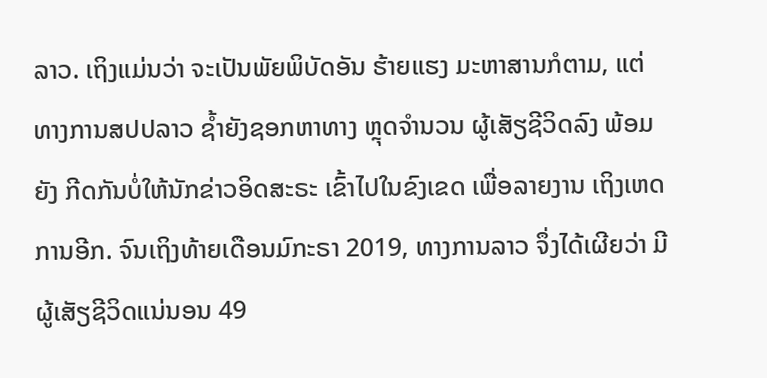ລາວ. ເຖິງແມ່ນວ່າ ຈະເປັນພັຍພິບັດອັນ ຮ້າຍແຮງ ມະຫາສານກໍຕາມ, ແຕ່ທາງການສປປລາວ ຊໍ້າຍັງຊອກຫາທາງ ຫຼຸດຈຳນວນ ຜູ້ເສັຽຊີວິດລົງ ພ້ອມຍັງ ກີດກັນບໍ່ໃຫ້ນັກຂ່າວອິດສະຣະ ເຂົ້າໄປໃນຂົງເຂດ ເພື່ອລາຍງານ ເຖິງເຫດການອີກ. ຈົນເຖິງທ້າຍເດືອນມົກະຣາ 2019, ທາງການລາວ ຈຶ່ງໄດ້ເຜີຍວ່າ ມີຜູ້ເສັຽຊີວິດແນ່ນອນ 49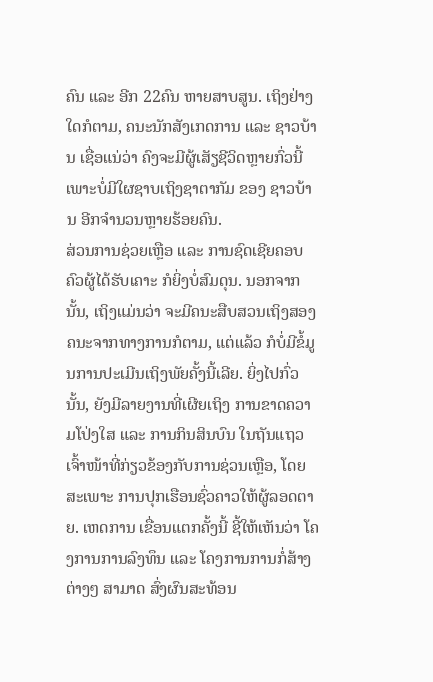ຄົນ ແລະ ອີກ 22ຄົນ ຫາຍສາບສູນ. ເຖິງຢ່າງໃດກໍຕາມ, ຄນະນັກສັງເກດການ ແລະ ຊາວບ້ານ ເຊື່ອແນ່ວ່າ ຄົງຈະມີຜູ້ເສັຽຊີວິດຫຼາຍກົ່ວນີ້ ເພາະບໍ່ມີໃຜຊາບເຖິງຊາຕາກັມ ຂອງ ຊາວບ້ານ ອີກຈຳນວນຫຼາຍຮ້ອຍຄົນ.
ສ່ວນການຊ່ວຍເຫຼືອ ແລະ ການຊົດເຊີຍຄອບຄົວຜູ້ໄດ້ຮັບເຄາະ ກໍຍິ່ງບໍ່ສົມດຸນ. ນອກຈາກນັ້ນ, ເຖິງແມ່ນວ່າ ຈະມີຄນະສືບສວນເຖິງສອງຄນະຈາກທາງການກໍຕາມ, ແຕ່ແລ້ວ ກໍບໍ່ມີຂໍ້ມູນການປະເມີນເຖິງພັຍຄັ້ງນີ້ເລີຍ. ຍິ່ງໄປກົ່ວນັ້ນ, ຍັງມີລາຍງານທີ່ເຜີຍເຖິງ ການຂາດຄວາມໂປ່ງໃສ ແລະ ການກິນສິນບົນ ໃນຖັນແຖວ ເຈົ້າໜ້າທີ່ກ່ຽວຂ້ອງກັບການຊ່ວນເຫຼືອ, ໂດຍສະເພາະ ການປຸກເຮືອນຊົ່ວຄາວໃຫ້ຜູ້ລອດຕາຍ. ເຫດການ ເຂື່ອນແຕກຄັ້ງນີ້ ຊີ້ໃຫ້ເຫັນວ່າ ໂຄງການການລົງທຶນ ແລະ ໂຄງການການກໍ່ສ້າງຕ່າງໆ ສາມາດ ສົ່ງຜົນສະທ້ອນ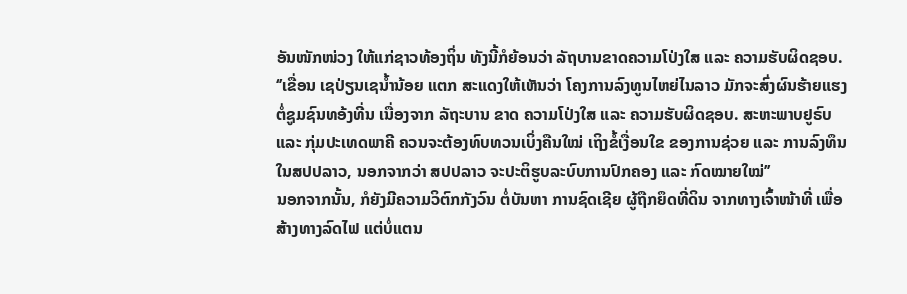ອັນໜັກໜ່ວງ ໃຫ້ແກ່ຊາວທ້ອງຖິ່ນ ທັງນີ້ກໍຍ້ອນວ່າ ລັຖບານຂາດຄວາມໂປ່ງໃສ ແລະ ຄວາມຮັບຜິດຊອບ.
‘’ເຂື່ອນ ເຊປ່ຽນເຊນໍ້ານ້ອຍ ແຕກ ສະແດງໃຫ້ເຫັນວ່າ ໂຄງການລົງທູນໄຫຍ່ໄນລາວ ມັກຈະສົ່ງຜົນຮ້າຍແຮງຕໍ່ຊູມຊົນທອ້ງທີ່ນ ເນື່ອງຈາກ ລັຖະບານ ຂາດ ຄວາມໂປ່ງໃສ ແລະ ຄວາມຮັບຜິດຊອບ. ສະຫະພາບຢູຣົບ ແລະ ກຸ່ມປະເທດພາຄີ ຄວນຈະຕ້ອງທົບທວນເບິ່ງຄືນໃໝ່ ເຖິງຂໍ້ເງື່ອນໃຂ ຂອງການຊ່ວຍ ແລະ ການລົງທຶນໃນສປປລາວ, ນອກຈາກວ່າ ສປປລາວ ຈະປະຕິຮູບລະບົບການປົກຄອງ ແລະ ກົດໝາຍໃໝ່’’
ນອກຈາກນັ້ນ, ກໍຍັງມີຄວາມວິຕົກກັງວົນ ຕໍ່ບັນຫາ ການຊົດເຊີຍ ຜູ້ຖືກຍຶດທີ່ດິນ ຈາກທາງເຈົ້າໜ້າທີ່ ເພື່ອສ້າງທາງລົດໄຟ ແຕ່ບໍ່ແຕນ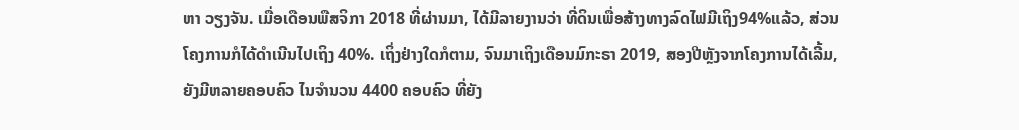ຫາ ວຽງຈັນ. ເມື່ອເດືອນພືສຈິກາ 2018 ທີ່ຜ່ານມາ, ໄດ້ມີລາຍງານວ່າ ທີ່ດິນເພື່ອສ້າງທາງລົດໄຟມີເຖິງ94%ແລ້ວ, ສ່ວນໂຄງການກໍໄດ້ດຳເນີນໄປເຖິງ 40%. ເຖິ່ງຢ່າງໃດກໍຕາມ, ຈົນມາເຖິງເດືອນມົກະຣາ 2019, ສອງປີຫຼັງຈາກໂຄງການໄດ້ເລີ້ມ, ຍັງມີຫລາຍຄອບຄົວ ໄນຈໍານວນ 4400 ຄອບຄົວ ທີ່ຍັງ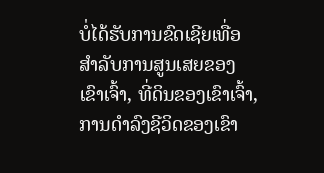ບໍ່ໄດ້ຮັບການຂົດເຊີຍເທື່ອ ສໍາລັບການສູນເສຍຂອງເຂົາເຈົ້າ, ທີ່ດິນຂອງເຂົາເຈົ້າ, ການດໍາລົງຊີວິດຂອງເຂົາ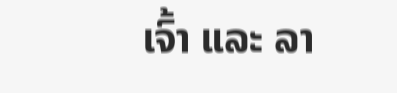ເຈົ້າ ແລະ ລາ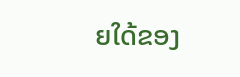ຍໃດ້ຂອງ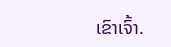ເຂົາເຈົ້າ.